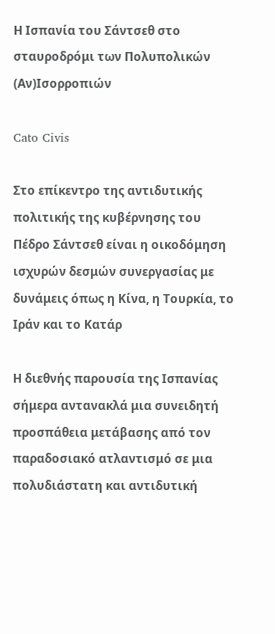Η Ισπανία του Σάντσεθ στο σταυροδρόμι των Πολυπολικών (Αν)Ισορροπιών

Cato Civis

Στο επίκεντρο της αντιδυτικής πολιτικής της κυβέρνησης του Πέδρο Σάντσεθ είναι η οικοδόμηση ισχυρών δεσμών συνεργασίας με δυνάμεις όπως η Κίνα, η Τουρκία, το Ιράν και το Κατάρ

Η διεθνής παρουσία της Ισπανίας σήμερα αντανακλά μια συνειδητή προσπάθεια μετάβασης από τον παραδοσιακό ατλαντισμό σε μια πολυδιάστατη και αντιδυτική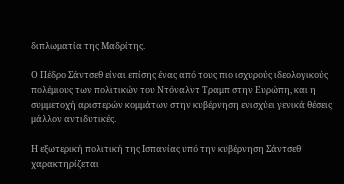διπλωματία της Μαδρίτης.

Ο Πέδρο Σάντσεθ είναι επίσης ένας από τους πιο ισχυρούς ιδεολογικούς πολέμιους των πολιτικών του Ντόναλντ Τραμπ στην Ευρώπη, και η συμμετοχή αριστερών κομμάτων στην κυβέρνηση ενισχύει γενικά θέσεις μάλλον αντιδυτικές.

Η εξωτερική πολιτική της Ισπανίας υπό την κυβέρνηση Σάντσεθ χαρακτηρίζεται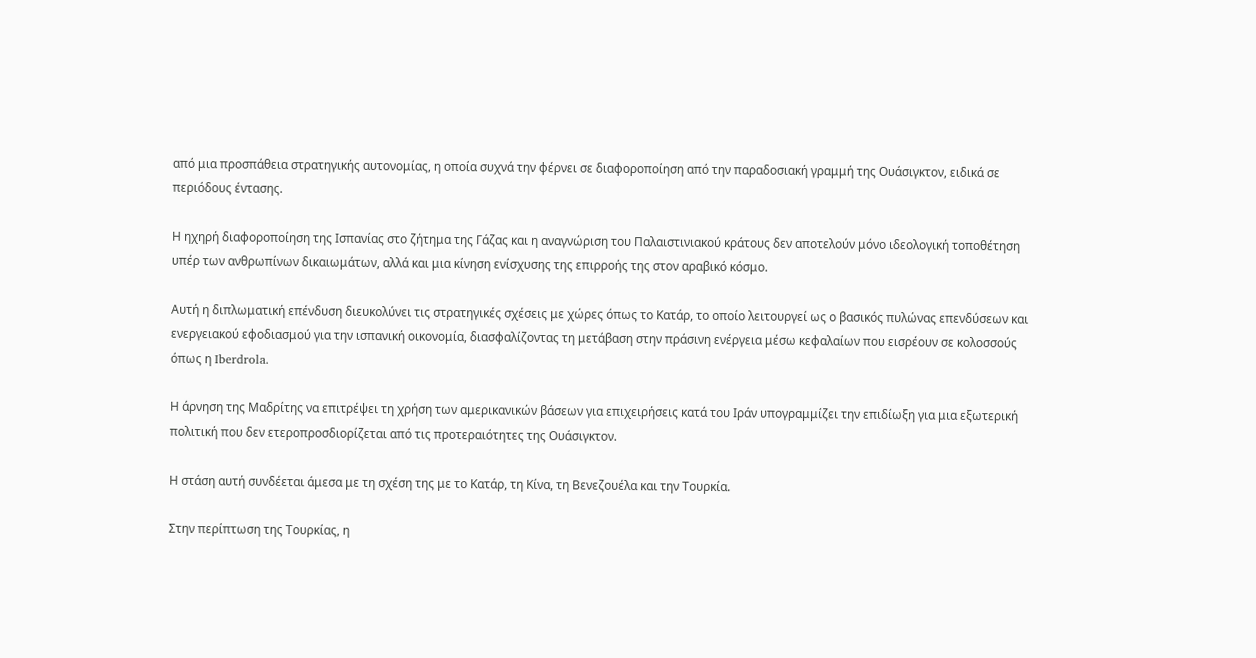από μια προσπάθεια στρατηγικής αυτονομίας, η οποία συχνά την φέρνει σε διαφοροποίηση από την παραδοσιακή γραμμή της Ουάσιγκτον, ειδικά σε περιόδους έντασης.

Η ηχηρή διαφοροποίηση της Ισπανίας στο ζήτημα της Γάζας και η αναγνώριση του Παλαιστινιακού κράτους δεν αποτελούν μόνο ιδεολογική τοποθέτηση υπέρ των ανθρωπίνων δικαιωμάτων, αλλά και μια κίνηση ενίσχυσης της επιρροής της στον αραβικό κόσμο.

Αυτή η διπλωματική επένδυση διευκολύνει τις στρατηγικές σχέσεις με χώρες όπως το Κατάρ, το οποίο λειτουργεί ως ο βασικός πυλώνας επενδύσεων και ενεργειακού εφοδιασμού για την ισπανική οικονομία, διασφαλίζοντας τη μετάβαση στην πράσινη ενέργεια μέσω κεφαλαίων που εισρέουν σε κολοσσούς όπως η Iberdrola.

Η άρνηση της Μαδρίτης να επιτρέψει τη χρήση των αμερικανικών βάσεων για επιχειρήσεις κατά του Ιράν υπογραμμίζει την επιδίωξη για μια εξωτερική πολιτική που δεν ετεροπροσδιορίζεται από τις προτεραιότητες της Ουάσιγκτον.

Η στάση αυτή συνδέεται άμεσα με τη σχέση της με το Κατάρ, τη Κίνα, τη Βενεζουέλα και την Τουρκία.

Στην περίπτωση της Τουρκίας, η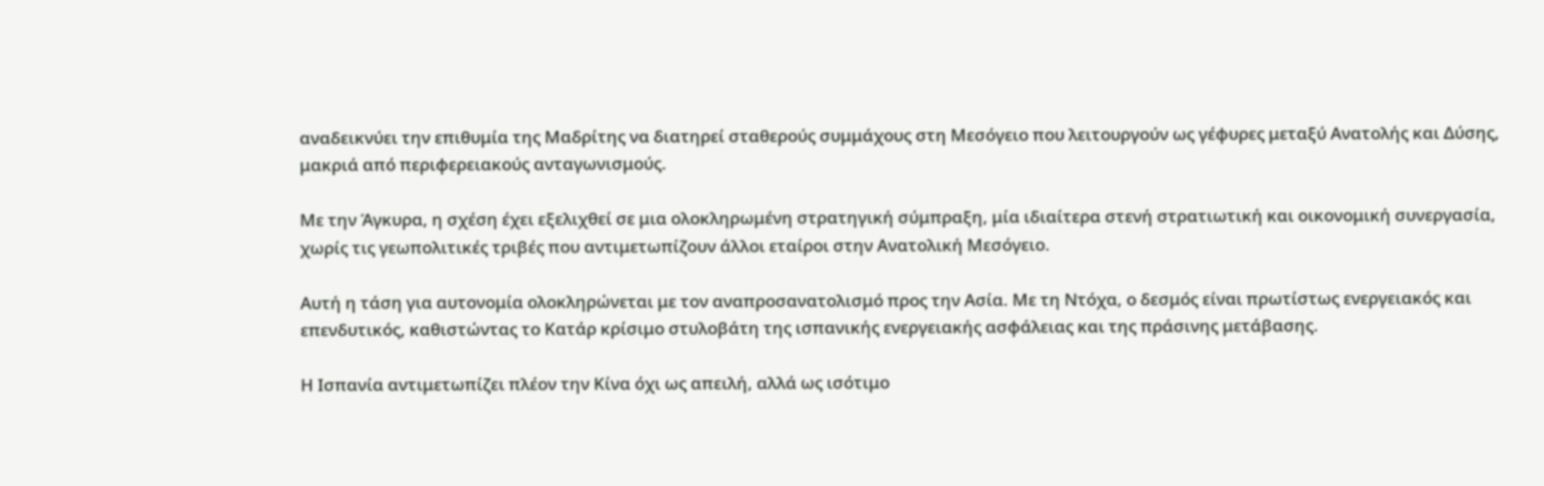αναδεικνύει την επιθυμία της Μαδρίτης να διατηρεί σταθερούς συμμάχους στη Μεσόγειο που λειτουργούν ως γέφυρες μεταξύ Ανατολής και Δύσης, μακριά από περιφερειακούς ανταγωνισμούς.

Με την Άγκυρα, η σχέση έχει εξελιχθεί σε μια ολοκληρωμένη στρατηγική σύμπραξη, μία ιδιαίτερα στενή στρατιωτική και οικονομική συνεργασία, χωρίς τις γεωπολιτικές τριβές που αντιμετωπίζουν άλλοι εταίροι στην Ανατολική Μεσόγειο.

Αυτή η τάση για αυτονομία ολοκληρώνεται με τον αναπροσανατολισμό προς την Ασία. Με τη Ντόχα, ο δεσμός είναι πρωτίστως ενεργειακός και επενδυτικός, καθιστώντας το Κατάρ κρίσιμο στυλοβάτη της ισπανικής ενεργειακής ασφάλειας και της πράσινης μετάβασης.

Η Ισπανία αντιμετωπίζει πλέον την Κίνα όχι ως απειλή, αλλά ως ισότιμο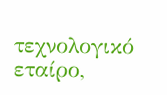τεχνολογικό εταίρο,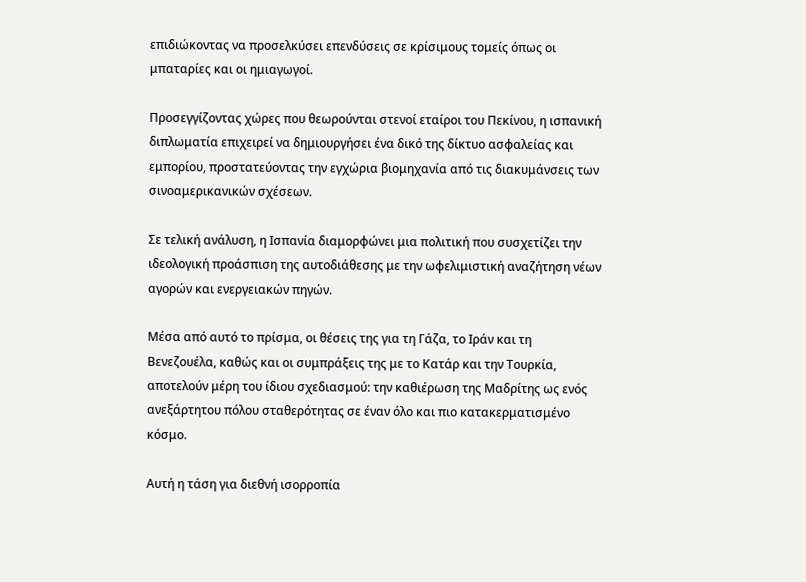επιδιώκοντας να προσελκύσει επενδύσεις σε κρίσιμους τομείς όπως οι μπαταρίες και οι ημιαγωγοί.

Προσεγγίζοντας χώρες που θεωρούνται στενοί εταίροι του Πεκίνου, η ισπανική διπλωματία επιχειρεί να δημιουργήσει ένα δικό της δίκτυο ασφαλείας και εμπορίου, προστατεύοντας την εγχώρια βιομηχανία από τις διακυμάνσεις των σινοαμερικανικών σχέσεων.

Σε τελική ανάλυση, η Ισπανία διαμορφώνει μια πολιτική που συσχετίζει την ιδεολογική προάσπιση της αυτοδιάθεσης με την ωφελιμιστική αναζήτηση νέων αγορών και ενεργειακών πηγών.

Μέσα από αυτό το πρίσμα, οι θέσεις της για τη Γάζα, το Ιράν και τη Βενεζουέλα, καθώς και οι συμπράξεις της με το Κατάρ και την Τουρκία, αποτελούν μέρη του ίδιου σχεδιασμού: την καθιέρωση της Μαδρίτης ως ενός ανεξάρτητου πόλου σταθερότητας σε έναν όλο και πιο κατακερματισμένο κόσμο.

Αυτή η τάση για διεθνή ισορροπία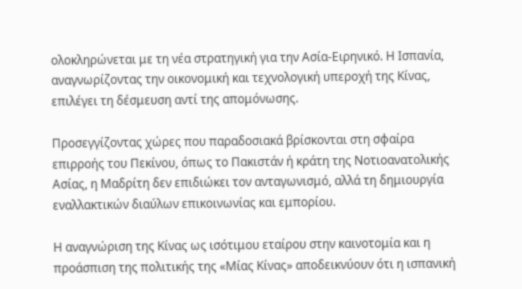ολοκληρώνεται με τη νέα στρατηγική για την Ασία-Ειρηνικό. Η Ισπανία, αναγνωρίζοντας την οικονομική και τεχνολογική υπεροχή της Κίνας, επιλέγει τη δέσμευση αντί της απομόνωσης.

Προσεγγίζοντας χώρες που παραδοσιακά βρίσκονται στη σφαίρα επιρροής του Πεκίνου, όπως το Πακιστάν ή κράτη της Νοτιοανατολικής Ασίας, η Μαδρίτη δεν επιδιώκει τον ανταγωνισμό, αλλά τη δημιουργία εναλλακτικών διαύλων επικοινωνίας και εμπορίου.

Η αναγνώριση της Κίνας ως ισότιμου εταίρου στην καινοτομία και η προάσπιση της πολιτικής της «Μίας Κίνας» αποδεικνύουν ότι η ισπανική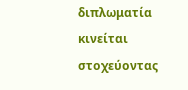διπλωματία κινείται στοχεύοντας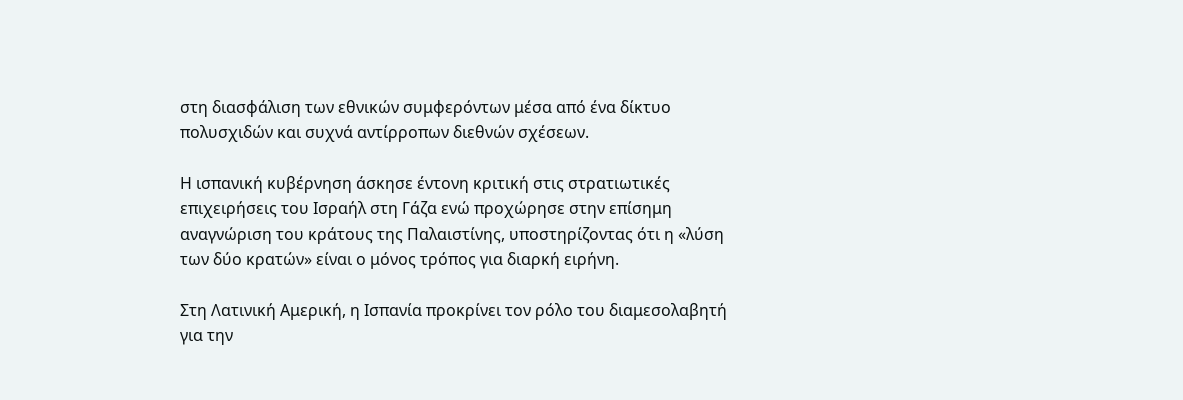στη διασφάλιση των εθνικών συμφερόντων μέσα από ένα δίκτυο πολυσχιδών και συχνά αντίρροπων διεθνών σχέσεων.

Η ισπανική κυβέρνηση άσκησε έντονη κριτική στις στρατιωτικές επιχειρήσεις του Ισραήλ στη Γάζα ενώ προχώρησε στην επίσημη αναγνώριση του κράτους της Παλαιστίνης, υποστηρίζοντας ότι η «λύση των δύο κρατών» είναι ο μόνος τρόπος για διαρκή ειρήνη.

Στη Λατινική Αμερική, η Ισπανία προκρίνει τον ρόλο του διαμεσολαβητή για την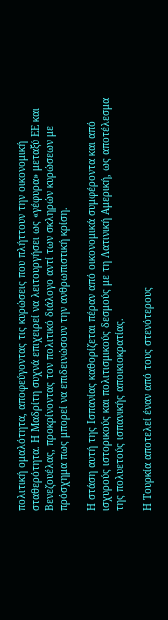πολιτική ομαλότητα, αποφεύγοντας τις κυρώσεις που πλήττουν την οικονομική σταθερότητα. Η Μαδρίτη συχνά επιχειρεί να λειτουργήσει ως «γέφυρα» μεταξύ ΕΕ και Βενεζουέλας, προκρίνοντας τον πολιτικό διάλογο αντί των σκληρών κυρώσεων με πρόσχημα πως μπορεί να επιδεινώσουν την ανθρωπιστική κρίση.

Η στάση αυτή της Ισπανίας καθορίζεται πέραν από οικονομικά συμφέροντα και από ισχυρούς ιστορικούς και πολιτισμικούς δεσμούς με τη Λατινική Αμερική, ως αποτέλεσμα της πολυετούς ισπανικής αποικιοκρατίας.

Η Τουρκία αποτελεί έναν από τους στενότερους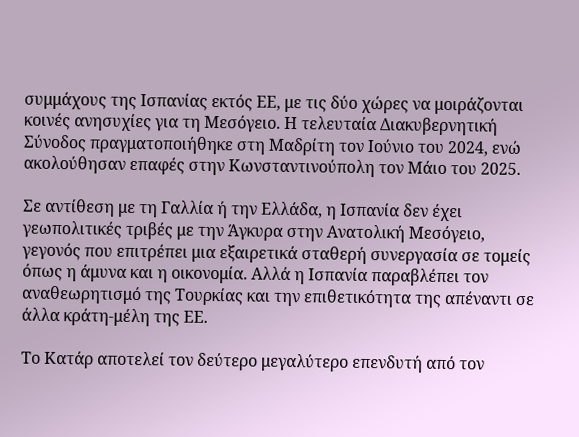συμμάχους της Ισπανίας εκτός ΕΕ, με τις δύο χώρες να μοιράζονται κοινές ανησυχίες για τη Μεσόγειο. Η τελευταία Διακυβερνητική Σύνοδος πραγματοποιήθηκε στη Μαδρίτη τον Ιούνιο του 2024, ενώ ακολούθησαν επαφές στην Κωνσταντινούπολη τον Μάιο του 2025.

Σε αντίθεση με τη Γαλλία ή την Ελλάδα, η Ισπανία δεν έχει γεωπολιτικές τριβές με την Άγκυρα στην Ανατολική Μεσόγειο, γεγονός που επιτρέπει μια εξαιρετικά σταθερή συνεργασία σε τομείς όπως η άμυνα και η οικονομία. Αλλά η Ισπανία παραβλέπει τον αναθεωρητισμό της Τουρκίας και την επιθετικότητα της απέναντι σε άλλα κράτη-μέλη της ΕΕ.

Το Κατάρ αποτελεί τον δεύτερο μεγαλύτερο επενδυτή από τον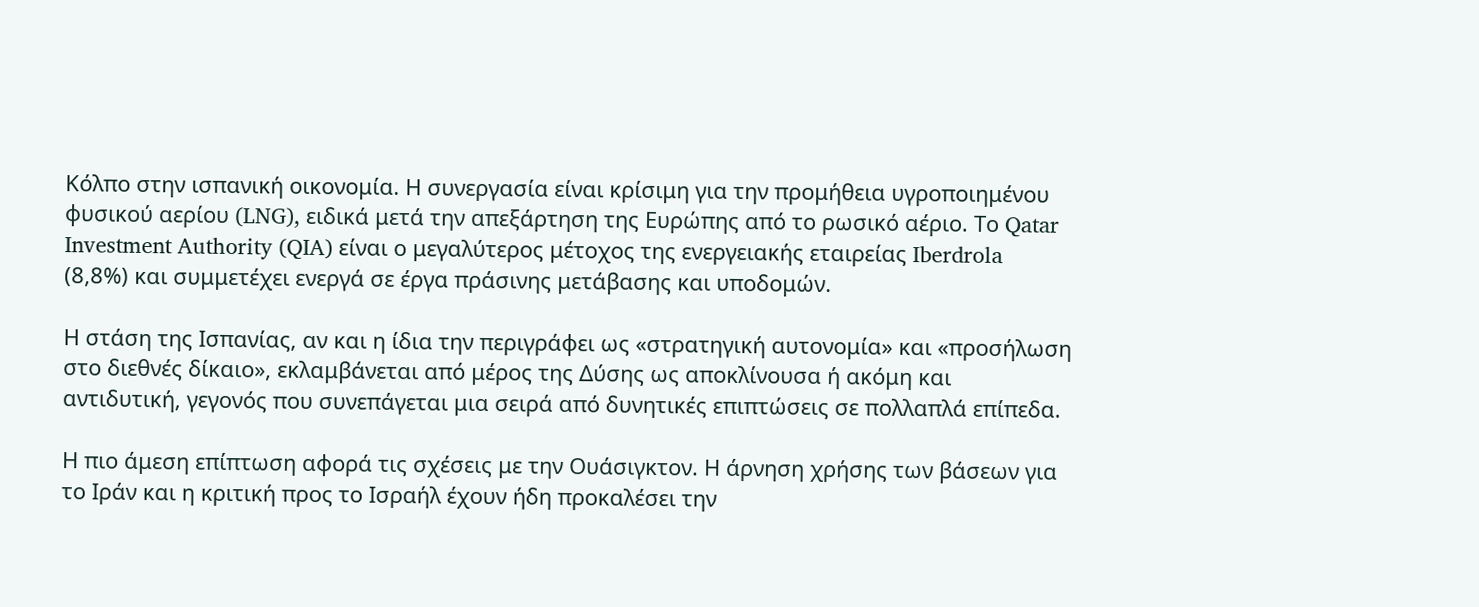Κόλπο στην ισπανική οικονομία. Η συνεργασία είναι κρίσιμη για την προμήθεια υγροποιημένου φυσικού αερίου (LNG), ειδικά μετά την απεξάρτηση της Ευρώπης από το ρωσικό αέριο. Το Qatar Investment Authority (QIA) είναι ο μεγαλύτερος μέτοχος της ενεργειακής εταιρείας Iberdrola (8,8%) και συμμετέχει ενεργά σε έργα πράσινης μετάβασης και υποδομών.

Η στάση της Ισπανίας, αν και η ίδια την περιγράφει ως «στρατηγική αυτονομία» και «προσήλωση στο διεθνές δίκαιο», εκλαμβάνεται από μέρος της Δύσης ως αποκλίνουσα ή ακόμη και αντιδυτική, γεγονός που συνεπάγεται μια σειρά από δυνητικές επιπτώσεις σε πολλαπλά επίπεδα.

Η πιο άμεση επίπτωση αφορά τις σχέσεις με την Ουάσιγκτον. Η άρνηση χρήσης των βάσεων για το Ιράν και η κριτική προς το Ισραήλ έχουν ήδη προκαλέσει την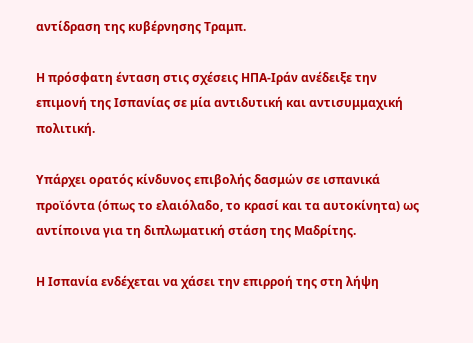αντίδραση της κυβέρνησης Τραμπ.

Η πρόσφατη ένταση στις σχέσεις ΗΠΑ-Ιράν ανέδειξε την επιμονή της Ισπανίας σε μία αντιδυτική και αντισυμμαχική πολιτική.

Υπάρχει ορατός κίνδυνος επιβολής δασμών σε ισπανικά προϊόντα (όπως το ελαιόλαδο, το κρασί και τα αυτοκίνητα) ως αντίποινα για τη διπλωματική στάση της Μαδρίτης.

Η Ισπανία ενδέχεται να χάσει την επιρροή της στη λήψη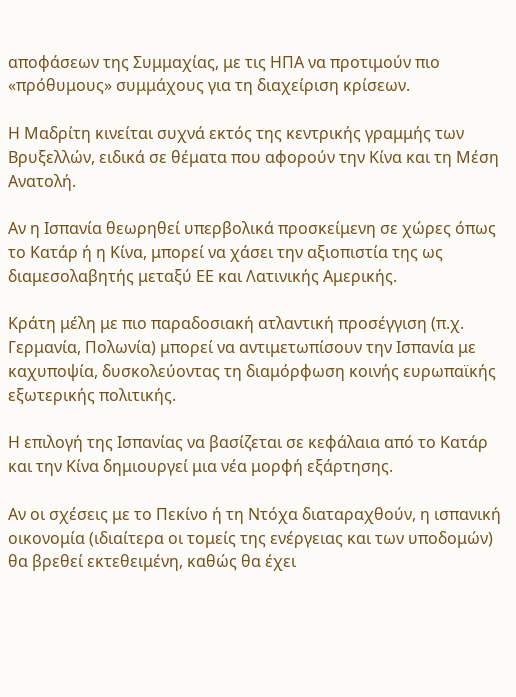αποφάσεων της Συμμαχίας, με τις ΗΠΑ να προτιμούν πιο «πρόθυμους» συμμάχους για τη διαχείριση κρίσεων.

Η Μαδρίτη κινείται συχνά εκτός της κεντρικής γραμμής των Βρυξελλών, ειδικά σε θέματα που αφορούν την Κίνα και τη Μέση Ανατολή.

Αν η Ισπανία θεωρηθεί υπερβολικά προσκείμενη σε χώρες όπως το Κατάρ ή η Κίνα, μπορεί να χάσει την αξιοπιστία της ως διαμεσολαβητής μεταξύ ΕΕ και Λατινικής Αμερικής.

Κράτη μέλη με πιο παραδοσιακή ατλαντική προσέγγιση (π.χ. Γερμανία, Πολωνία) μπορεί να αντιμετωπίσουν την Ισπανία με καχυποψία, δυσκολεύοντας τη διαμόρφωση κοινής ευρωπαϊκής εξωτερικής πολιτικής.

Η επιλογή της Ισπανίας να βασίζεται σε κεφάλαια από το Κατάρ και την Κίνα δημιουργεί μια νέα μορφή εξάρτησης.

Αν οι σχέσεις με το Πεκίνο ή τη Ντόχα διαταραχθούν, η ισπανική οικονομία (ιδιαίτερα οι τομείς της ενέργειας και των υποδομών) θα βρεθεί εκτεθειμένη, καθώς θα έχει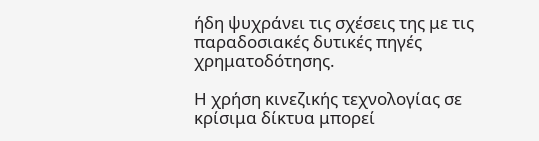ήδη ψυχράνει τις σχέσεις της με τις παραδοσιακές δυτικές πηγές χρηματοδότησης.

Η χρήση κινεζικής τεχνολογίας σε κρίσιμα δίκτυα μπορεί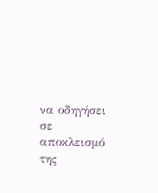να οδηγήσει σε αποκλεισμό της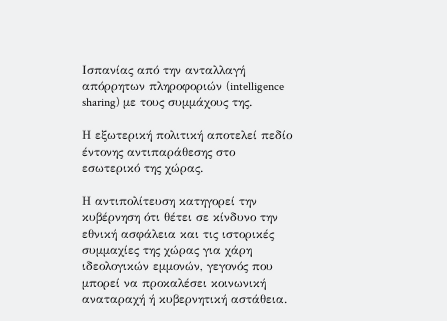Ισπανίας από την ανταλλαγή απόρρητων πληροφοριών (intelligence sharing) με τους συμμάχους της.

Η εξωτερική πολιτική αποτελεί πεδίο έντονης αντιπαράθεσης στο εσωτερικό της χώρας.

Η αντιπολίτευση κατηγορεί την κυβέρνηση ότι θέτει σε κίνδυνο την εθνική ασφάλεια και τις ιστορικές συμμαχίες της χώρας για χάρη ιδεολογικών εμμονών, γεγονός που μπορεί να προκαλέσει κοινωνική αναταραχή ή κυβερνητική αστάθεια.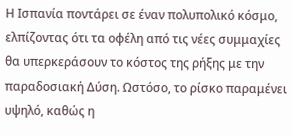Η Ισπανία ποντάρει σε έναν πολυπολικό κόσμο, ελπίζοντας ότι τα οφέλη από τις νέες συμμαχίες θα υπερκεράσουν το κόστος της ρήξης με την παραδοσιακή Δύση. Ωστόσο, το ρίσκο παραμένει υψηλό, καθώς η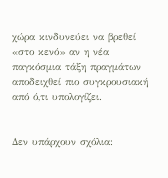χώρα κινδυνεύει να βρεθεί «στο κενό» αν η νέα παγκόσμια τάξη πραγμάτων αποδειχθεί πιο συγκρουσιακή από ό,τι υπολογίζει.


Δεν υπάρχουν σχόλια: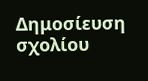Δημοσίευση σχολίου